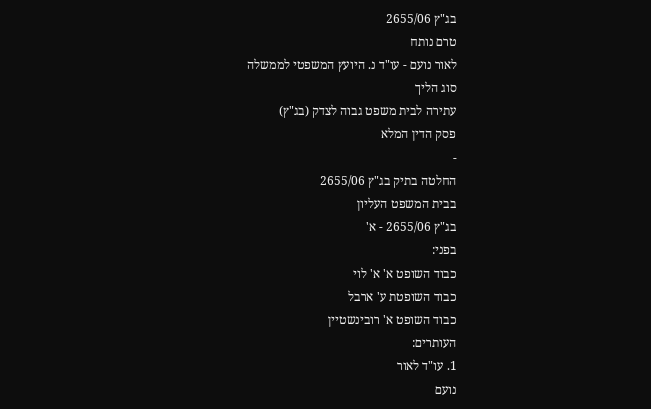בג"ץ 2655/06
טרם נותח
לאור נועם - עו"ד נ. היועץ המשפטי לממשלה
סוג הליך
עתירה לבית משפט גבוה לצדק (בג"ץ)
פסק הדין המלא
-
החלטה בתיק בג"ץ 2655/06
בבית המשפט העליון
בג"ץ 2655/06 - א'
בפני:
כבוד השופט א' א' לוי
כבוד השופטת ע' ארבל
כבוד השופט א' רובינשטיין
העותרים:
1. עו"ד לאור
נועם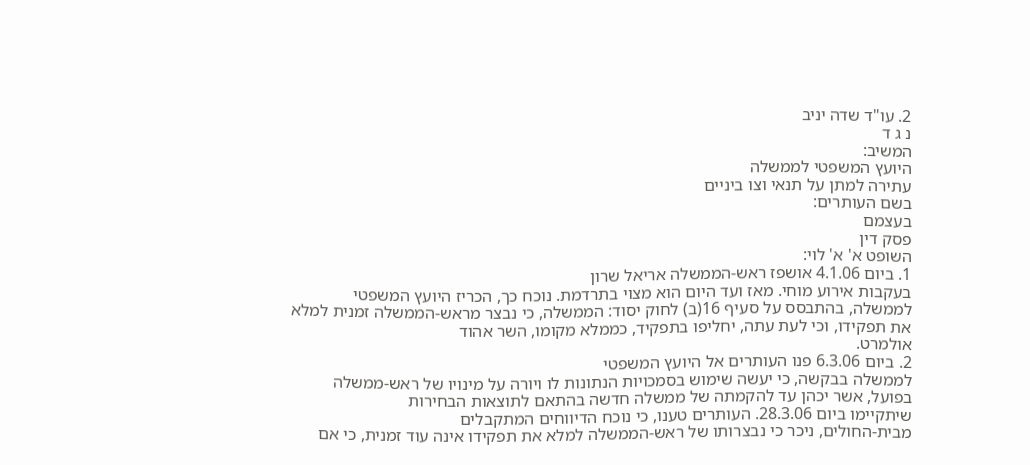2. עו"ד שדה יניב
נ ג ד
המשיב:
היועץ המשפטי לממשלה
עתירה למתן על תנאי וצו ביניים
בשם העותרים:
בעצמם
פסק דין
השופט א' א' לוי:
1. ביום 4.1.06 אושפז ראש-הממשלה אריאל שרון
בעקבות אירוע מוחי. מאז ועד היום הוא מצוי בתרדמת. נוכח כך, הכריז היועץ המשפטי
לממשלה, בהתבסס על סעיף 16(ב) לחוק יסוד: הממשלה, כי נבצר מראש-הממשלה זמנית למלא
את תפקידו, וכי לעת עתה, יחליפו בתפקיד, כממלא מקומו, השר אהוד
אולמרט.
2. ביום 6.3.06 פנו העותרים אל היועץ המשפטי
לממשלה בבקשה, כי יעשה שימוש בסמכויות הנתונות לו ויורה על מינויו של ראש-ממשלה
בפועל, אשר יכהן עד להקמתה של ממשלה חדשה בהתאם לתוצאות הבחירות
שיתקיימו ביום 28.3.06. העותרים טענו, כי נוכח הדיווחים המתקבלים
מבית-החולים, ניכר כי נבצרותו של ראש-הממשלה למלא את תפקידו אינה עוד זמנית, כי אם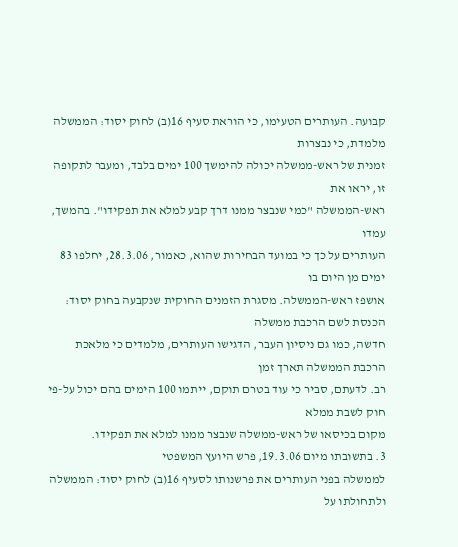קבועה. העותרים הטעימו, כי הוראת סעיף 16(ב) לחוק יסוד: הממשלה מלמדת, כי נבצרות
זמנית של ראש-ממשלה יכולה להימשך 100 ימים בלבד, ומעבר לתקופה זו, יראו את
ראש-הממשלה "כמי שנבצר ממנו דרך קבע למלא את תפקידו". בהמשך, עמדו
העותרים על כך כי במועד הבחירות שהוא, כאמור, 28.3.06, יחלפו 83 ימים מן היום בו
אושפז ראש-הממשלה. מסגרת הזמנים החוקית שנקבעה בחוק יסוד: הכנסת לשם הרכבת ממשלה
חדשה, כמו גם ניסיון העבר, הדגישו העותרים, מלמדים כי מלאכת הרכבת הממשלה תארך זמן
רב. לדעתם, סביר כי עוד בטרם תוקם, ייתמו 100 הימים בהם יכול על-פי חוק לשבת ממלא
מקום בכיסאו של ראש-ממשלה שנבצר ממנו למלא את תפקידו.
3. בתשובתו מיום 19.3.06, פרש היועץ המשפטי
לממשלה בפני העותרים את פרשנותו לסעיף 16(ב) לחוק יסוד: הממשלה ולתחולתו על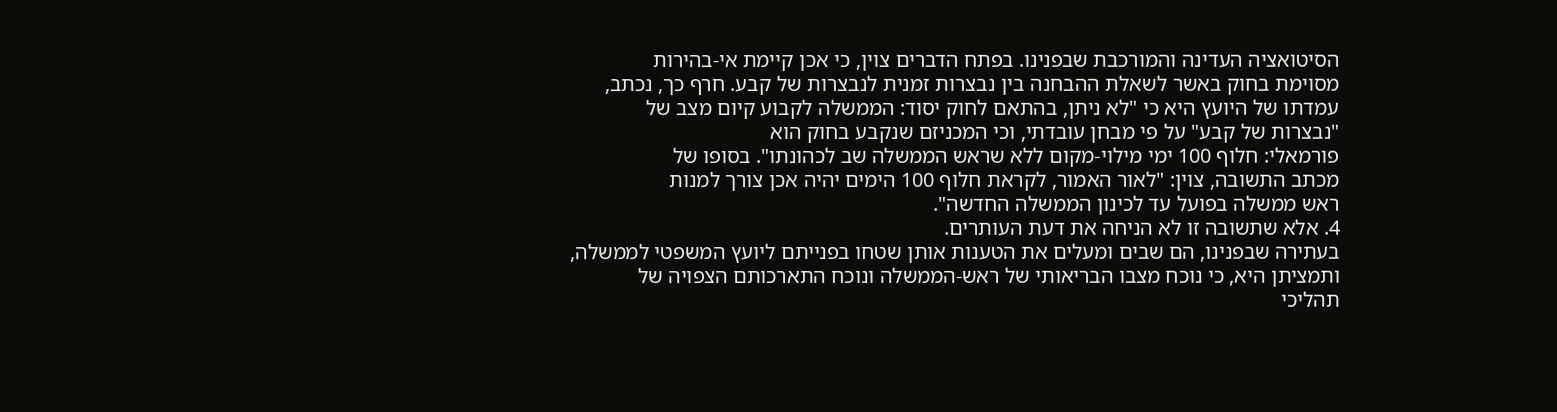הסיטואציה העדינה והמורכבת שבפנינו. בפתח הדברים צוין, כי אכן קיימת אי-בהירות
מסוימת בחוק באשר לשאלת ההבחנה בין נבצרות זמנית לנבצרות של קבע. חרף כך, נכתב,
עמדתו של היועץ היא כי "לא ניתן, בהתאם לחוק יסוד: הממשלה לקבוע קיום מצב של
"נבצרות של קבע" על פי מבחן עובדתי, וכי המכניזם שנקבע בחוק הוא
פורמאלי: חלוף 100 ימי מילוי-מקום ללא שראש הממשלה שב לכהונתו". בסופו של
מכתב התשובה, צוין: "לאור האמור, לקראת חלוף 100 הימים יהיה אכן צורך למנות
ראש ממשלה בפועל עד לכינון הממשלה החדשה".
4. אלא שתשובה זו לא הניחה את דעת העותרים.
בעתירה שבפנינו, הם שבים ומעלים את הטענות אותן שטחו בפנייתם ליועץ המשפטי לממשלה,
ותמציתן היא, כי נוכח מצבו הבריאותי של ראש-הממשלה ונוכח התארכותם הצפויה של
תהליכי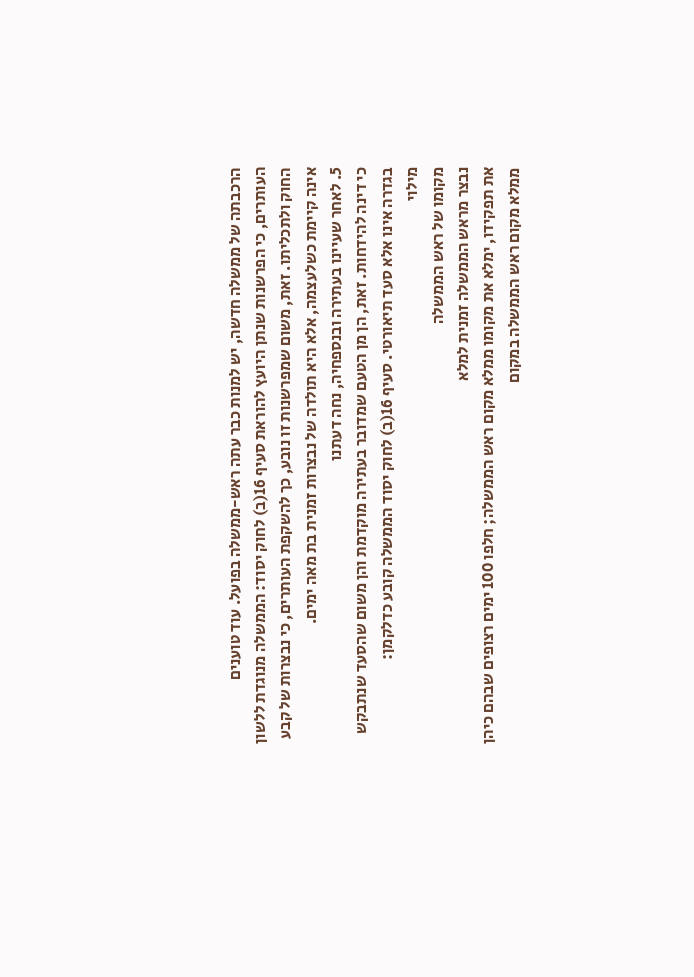הרכבתה של ממשלה חדשה, יש למנות כבר עתה ראש-ממשלה בפועל. עוד טוענים
העותרים, כי הפרשנות שנתן היועץ להוראת סעיף 16(ב) לחוק יסוד: הממשלה מנוגדת ללשון
החוק ולתכליתו. זאת, משום שמפרשנות זו נובע, כך להשקפת העותרים, כי נבצרות של קבע
אינה קיימת כשלעצמה, אלא היא תולדה של נבצרות זמנית בת מאה ימים.
5. לאחר שעיינו בעתירה ובנספחיה, נחה דעתנו
כי דינה להידחות. זאת, הן מן הטעם שמדובר בעתירה מוקדמת והן משום שהסעד שנתבקש
בגדרה אינו אלא סעד תיאורטי. סעיף 16(ב) לחוק יסוד הממשלה קובע כדלקמן:
מילוי
מקומו של ראש הממשלה
נבצר מראש הממשלה זמנית למלא
את תפקידו, ימלא את מקומו ממלא מקום ראש הממשלה; חלפו 100 ימים רצופים שבהם כיהן
ממלא מקום ראש הממשלה במקום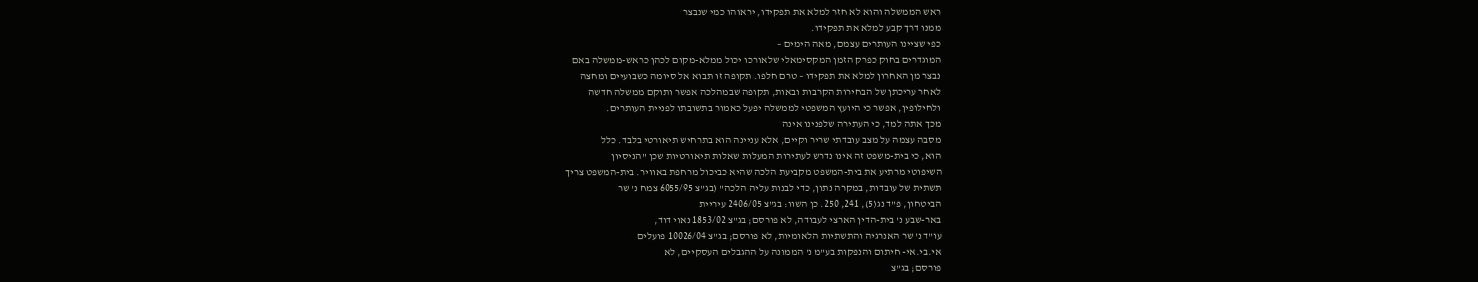ראש הממשלה והוא לא חזר למלא את תפקידו, יראוהו כמי שנבצר
ממנו דרך קבע למלא את תפקידו.
כפי שציינו העותרים עצמם, מאה הימים –
המוגדרים בחוק כפרק הזמן המקסימאלי שלאורכו יכול ממלא-מקום לכהן כראש-ממשלה באם
נבצר מן האחרון למלא את תפקידו – טרם חלפו. תקופה זו תבוא אל סיומה כשבועיים ומחצה
לאחר עריכתן של הבחירות הקרבות ובאות, תקופה שבמהלכה אפשר ותוקם ממשלה חדשה
ולחילופין, אפשר כי היועץ המשפטי לממשלה יפעל כאמור בתשובתו לפניית העותרים.
מכך אתה למד, כי העתירה שלפנינו אינה
מסבה עצמה על מצב עובדתי שריר וקיים, אלא עניינה הוא בתרחיש תיאורטי בלבד. כלל
הוא, כי בית-משפט זה אינו נדרש לעתירות המעלות שאלות תיאורטיות שכן "הניסיון
השיפוטי מרתיע את בית-המשפט מקביעת הלכה שהיא כביכול מרחפת באוויר. בית-המשפט צריך
תשתית של עובדות, במקרה נתון, כדי לבנות עליה הלכה" (בג"צ 6055/95 צמח נ' שר
הביטחון, פ"ד נג(5), 241, 250. כן השוו: בג"צ 2406/05 עיריית
באר-שבע נ' בית-הדין הארצי לעבודה, לא פורסם; בג"צ 1853/02 נאוי דוד,
עו"ד נ' שר האנרגיה והתשתיות הלאומיות, לא פורסם; בג"צ 10026/04 פועלים
אי.בי.אי- חיתום והנפקות בע"מ נ' הממונה על ההגבלים העסקיים, לא
פורסם; בג"צ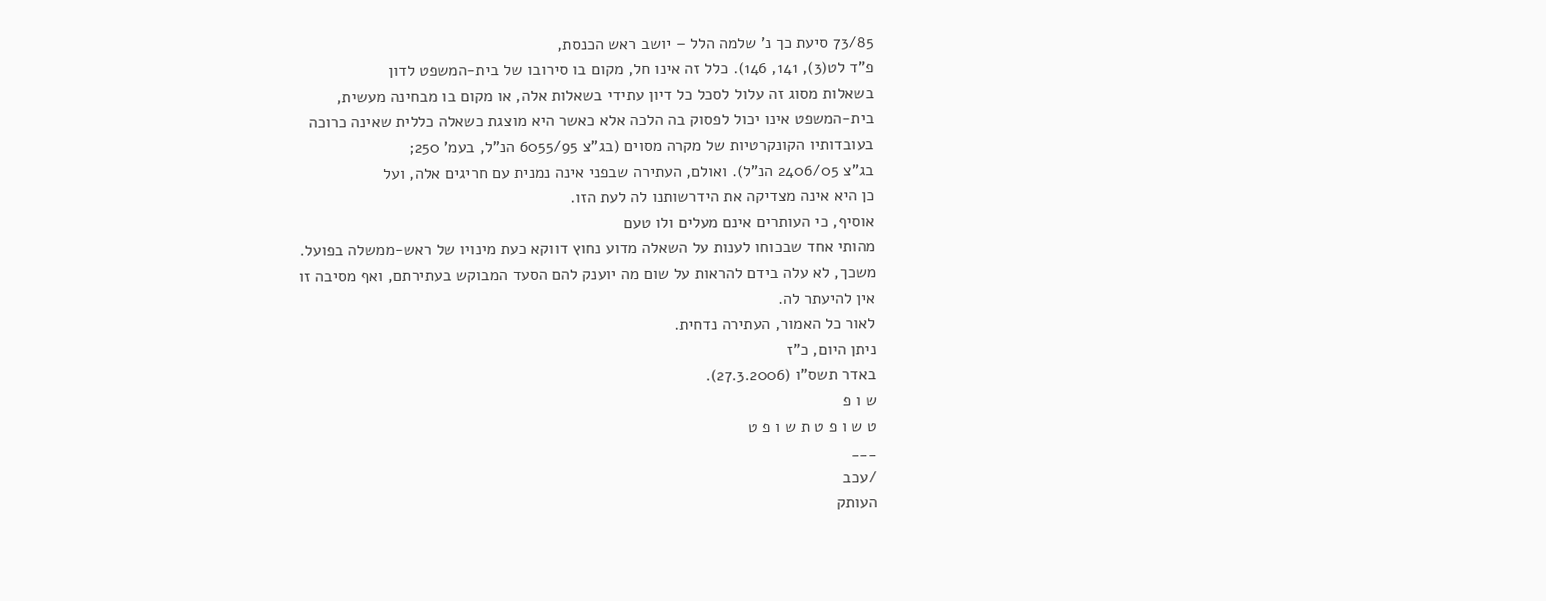73/85 סיעת כך נ' שלמה הלל – יושב ראש הכנסת,
פ"ד לט(3), 141, 146). כלל זה אינו חל, מקום בו סירובו של בית-המשפט לדון
בשאלות מסוג זה עלול לסכל כל דיון עתידי בשאלות אלה, או מקום בו מבחינה מעשית,
בית-המשפט אינו יכול לפסוק בה הלכה אלא כאשר היא מוצגת כשאלה כללית שאינה כרוכה
בעובדותיו הקונקרטיות של מקרה מסוים (בג"צ 6055/95 הנ"ל, בעמ' 250;
בג"צ 2406/05 הנ"ל). ואולם, העתירה שבפני אינה נמנית עם חריגים אלה, ועל
כן היא אינה מצדיקה את הידרשותנו לה לעת הזו.
אוסיף, כי העותרים אינם מעלים ולו טעם
מהותי אחד שבכוחו לענות על השאלה מדוע נחוץ דווקא כעת מינויו של ראש-ממשלה בפועל.
משכך, לא עלה בידם להראות על שום מה יוענק להם הסעד המבוקש בעתירתם, ואף מסיבה זו
אין להיעתר לה.
לאור כל האמור, העתירה נדחית.
ניתן היום, כ"ז
באדר תשס"ו (27.3.2006).
ש ו פ
ט ש ו פ ט ת ש ו פ ט
___
/עכב
העותק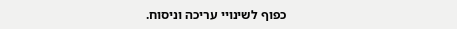כפוף לשינויי עריכה וניסוח.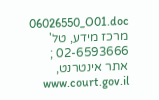06026550_O01.doc
מרכז מידע, טל' 02-6593666 ; אתר אינטרנט, www.court.gov.il